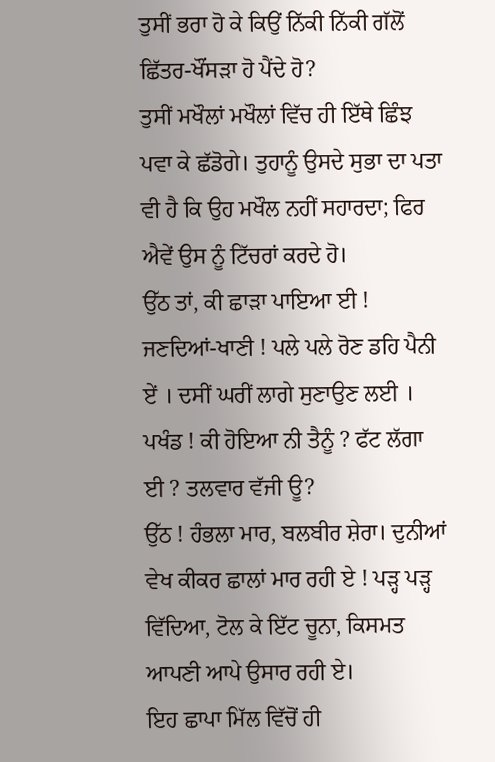ਤੁਸੀਂ ਭਰਾ ਹੋ ਕੇ ਕਿਉਂ ਨਿੱਕੀ ਨਿੱਕੀ ਗੱਲੋਂ ਛਿੱਤਰ-ਖੌਂਸੜਾ ਹੋ ਪੈਂਦੇ ਹੋ?
ਤੁਸੀਂ ਮਖੌਲਾਂ ਮਖੌਲਾਂ ਵਿੱਚ ਹੀ ਇੱਥੇ ਛਿੰਝ ਪਵਾ ਕੇ ਛੱਡੋਗੇ। ਤੁਹਾਨੂੰ ਉਸਦੇ ਸੁਭਾ ਦਾ ਪਤਾ ਵੀ ਹੈ ਕਿ ਉਹ ਮਖੌਲ ਨਹੀਂ ਸਹਾਰਦਾ; ਫਿਰ ਐਵੇਂ ਉਸ ਨੂੰ ਟਿੱਚਰਾਂ ਕਰਦੇ ਹੋ।
ਉੱਠ ਤਾਂ, ਕੀ ਛਾੜਾ ਪਾਇਆ ਈ ! ਜਣਦਿਆਂ-ਖਾਣੀ ! ਪਲੇ ਪਲੇ ਰੋਣ ਡਹਿ ਪੈਨੀ ਏਂ । ਦਸੀਂ ਘਰੀਂ ਲਾਗੇ ਸੁਣਾਉਣ ਲਈ । ਪਖੰਡ ! ਕੀ ਹੋਇਆ ਨੀ ਤੈਨੂੰ ? ਫੱਟ ਲੱਗਾ ਈ ? ਤਲਵਾਰ ਵੱਜੀ ਊ?
ਉੱਠ ! ਹੰਭਲਾ ਮਾਰ, ਬਲਬੀਰ ਸ਼ੇਰਾ। ਦੁਨੀਆਂ ਵੇਖ ਕੀਕਰ ਛਾਲਾਂ ਮਾਰ ਰਹੀ ਏ ! ਪੜ੍ਹ ਪੜ੍ਹ ਵਿੱਦਿਆ, ਟੋਲ ਕੇ ਇੱਟ ਚੂਨਾ, ਕਿਸਮਤ ਆਪਣੀ ਆਪੇ ਉਸਾਰ ਰਹੀ ਏ।
ਇਹ ਛਾਪਾ ਮਿੱਲ ਵਿੱਚੋਂ ਹੀ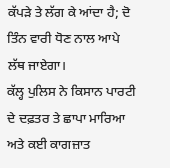ਕੱਪੜੇ ਤੇ ਲੱਗ ਕੇ ਆਂਦਾ ਹੈ; ਦੋ ਤਿੰਨ ਵਾਰੀ ਧੋਣ ਨਾਲ ਆਪੇ ਲੱਥ ਜਾਏਗਾ।
ਕੱਲ੍ਹ ਪੁਲਿਸ ਨੇ ਕਿਸਾਨ ਪਾਰਟੀ ਦੇ ਦਫ਼ਤਰ ਤੇ ਛਾਪਾ ਮਾਰਿਆ ਅਤੇ ਕਈ ਕਾਗਜ਼ਾਤ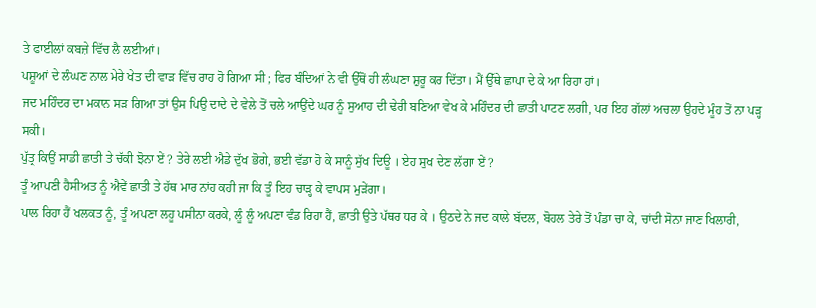ਤੇ ਫਾਈਲਾਂ ਕਬਜ਼ੇ ਵਿੱਚ ਲੈ ਲਈਆਂ।
ਪਸ਼ੂਆਂ ਦੇ ਲੰਘਣ ਨਾਲ ਮੇਰੇ ਖੇਤ ਦੀ ਵਾੜ ਵਿੱਚ ਰਾਹ ਹੋ ਗਿਆ ਸੀ ; ਫਿਰ ਬੰਦਿਆਂ ਨੇ ਵੀ ਉੱਥੋਂ ਹੀ ਲੰਘਣਾ ਸ਼ੁਰੂ ਕਰ ਦਿੱਤਾ। ਮੈਂ ਉੱਥੇ ਛਾਪਾ ਦੇ ਕੇ ਆ ਰਿਹਾ ਹਾਂ।
ਜਦ ਮਹਿੰਦਰ ਦਾ ਮਕਾਨ ਸੜ ਗਿਆ ਤਾਂ ਉਸ ਪਿਉ ਦਾਦੇ ਦੇ ਵੇਲੇ ਤੋਂ ਚਲੇ ਆਉਂਦੇ ਘਰ ਨੂੰ ਸੁਆਹ ਦੀ ਢੇਰੀ ਬਣਿਆ ਵੇਖ ਕੇ ਮਹਿੰਦਰ ਦੀ ਛਾਤੀ ਪਾਟਣ ਲਗੀ, ਪਰ ਇਹ ਗੱਲਾਂ ਅਚਲਾ ਉਹਦੇ ਮੂੰਹ ਤੋਂ ਨਾ ਪੜ੍ਹ ਸਕੀ।
ਪੁੱਤ੍ਰ ਕਿਉਂ ਸਾਡੀ ਛਾਤੀ ਤੇ ਚੱਕੀ ਝੋਨਾ ਏਂ ? ਤੇਰੇ ਲਈ ਐਡੇ ਦੁੱਖ ਭੋਗੇ, ਭਈ ਵੱਡਾ ਹੋ ਕੇ ਸਾਨੂੰ ਸੁੱਖ ਦਿਊ । ਏਹ ਸੁਖ ਦੇਣ ਲੱਗਾ ਏਂ ?
ਤੂੰ ਆਪਣੀ ਹੈਸੀਅਤ ਨੂੰ ਐਵੇਂ ਛਾਤੀ ਤੇ ਹੱਥ ਮਾਰ ਨਾਂਹ ਕਹੀ ਜਾ ਕਿ ਤੂੰ ਇਹ ਚਾੜ੍ਹ ਕੇ ਵਾਪਸ ਮੁੜੇਂਗਾ।
ਪਾਲ ਰਿਹਾ ਹੈਂ ਖਲਕਤ ਨੂੰ, ਤੂੰ ਅਪਣਾ ਲਹੂ ਪਸੀਨਾ ਕਰਕੇ, ਲੂੰ ਲੂੰ ਅਪਣਾ ਵੰਡ ਰਿਹਾ ਹੈਂ, ਛਾਤੀ ਉਤੇ ਪੱਥਰ ਧਰ ਕੇ । ਉਠਦੇ ਨੇ ਜਦ ਕਾਲੇ ਬੱਦਲ, ਬੋਹਲ ਤੇਰੇ ਤੋਂ ਪੰਡਾ ਚਾ ਕੇ, ਚਾਂਦੀ ਸੋਨਾ ਜਾਣ ਖਿਲਾਰੀ,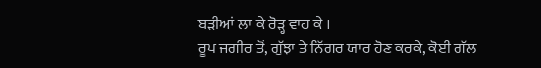ਬੜੀਆਂ ਲਾ ਕੇ ਰੋੜ੍ਹ ਵਾਹ ਕੇ ।
ਰੂਪ ਜਗੀਰ ਤੋਂ, ਗੁੱਝਾ ਤੇ ਨਿੱਗਰ ਯਾਰ ਹੋਣ ਕਰਕੇ, ਕੋਈ ਗੱਲ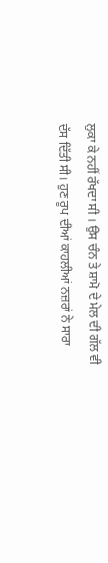ਲੁਕਾ ਕੇ ਨਹੀਂ ਰੱਖਦਾ ਸੀ । ਉਸ ਚੰਨ ਤੇ ਸ਼ਾਮੋ ਦੇ ਮੇਲ ਦੀ ਗੱਲ ਵੀ ਦੱਸ ਦਿੱਤੀ ਸੀ। ਹੁਣ ਰੂਪ ਦੀਆਂ ਕਾਹਲੀਆਂ ਨਜ਼ਰਾਂ ਨੇ ਸਾਰਾ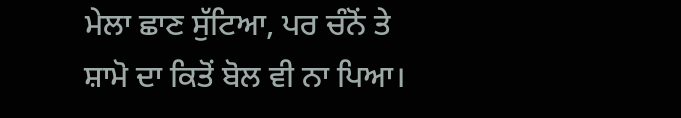ਮੇਲਾ ਛਾਣ ਸੁੱਟਿਆ, ਪਰ ਚੰਨੋਂ ਤੇ ਸ਼ਾਮੋ ਦਾ ਕਿਤੋਂ ਬੋਲ ਵੀ ਨਾ ਪਿਆ।